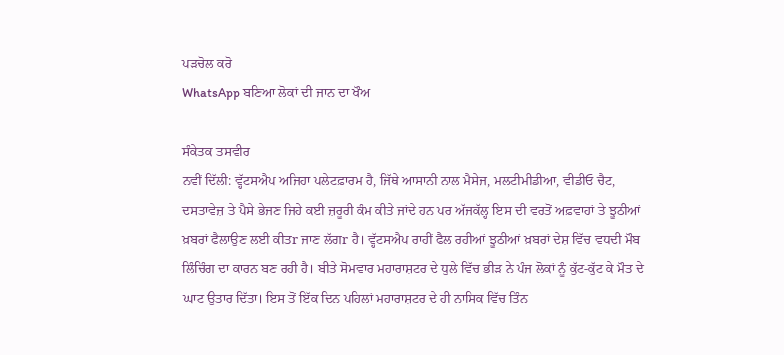ਪੜਚੋਲ ਕਰੋ
WhatsApp ਬਣਿਆ ਲੋਕਾਂ ਦੀ ਜਾਨ ਦਾ ਖੌਅ

ਸੰਕੇਤਕ ਤਸਵੀਰ
ਨਵੀਂ ਦਿੱਲੀ: ਵ੍ਹੱਟਸਐਪ ਅਜਿਹਾ ਪਲੇਟਫ਼ਾਰਮ ਹੈ, ਜਿੱਥੇ ਆਸਾਨੀ ਨਾਲ ਮੈਸੇਜ, ਮਲਟੀਮੀਡੀਆ, ਵੀਡੀਓ ਚੈਟ, ਦਸਤਾਵੇਜ਼ ਤੇ ਪੈਸੇ ਭੇਜਣ ਜਿਹੇ ਕਈ ਜ਼ਰੂਰੀ ਕੰਮ ਕੀਤੇ ਜਾਂਦੇ ਹਨ ਪਰ ਅੱਜਕੱਲ੍ਹ ਇਸ ਦੀ ਵਰਤੋਂ ਅਫ਼ਵਾਹਾਂ ਤੇ ਝੂਠੀਆਂ ਖ਼ਬਰਾਂ ਫੈਲਾਉਣ ਲਈ ਕੀਤr ਜਾਣ ਲੱਗr ਹੈ। ਵ੍ਹੱਟਸਐਪ ਰਾਹੀਂ ਫੈਲ ਰਹੀਆਂ ਝੂਠੀਆਂ ਖ਼ਬਰਾਂ ਦੇਸ਼ ਵਿੱਚ ਵਧਦੀ ਮੌਬ ਲਿੰਚਿੰਗ ਦਾ ਕਾਰਨ ਬਣ ਰਹੀ ਹੈ। ਬੀਤੇ ਸੋਮਵਾਰ ਮਹਾਰਾਸ਼ਟਰ ਦੇ ਧੁਲੇ ਵਿੱਚ ਭੀੜ ਨੇ ਪੰਜ ਲੋਕਾਂ ਨੂੰ ਕੁੱਟ-ਕੁੱਟ ਕੇ ਮੌਤ ਦੇ ਘਾਟ ਉਤਾਰ ਦਿੱਤਾ। ਇਸ ਤੋਂ ਇੱਕ ਦਿਨ ਪਹਿਲਾਂ ਮਹਾਰਾਸ਼ਟਰ ਦੇ ਹੀ ਨਾਸਿਕ ਵਿੱਚ ਤਿੰਨ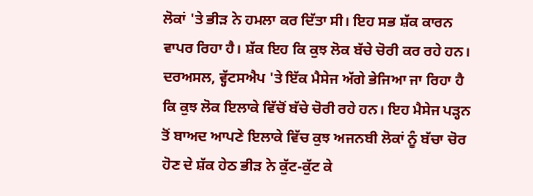ਲੋਕਾਂ 'ਤੇ ਭੀੜ ਨੇ ਹਮਲਾ ਕਰ ਦਿੱਤਾ ਸੀ। ਇਹ ਸਭ ਸ਼ੱਕ ਕਾਰਨ ਵਾਪਰ ਰਿਹਾ ਹੈ। ਸ਼ੱਕ ਇਹ ਕਿ ਕੁਝ ਲੋਕ ਬੱਚੇ ਚੋਰੀ ਕਰ ਰਹੇ ਹਨ। ਦਰਅਸਲ, ਵ੍ਹੱਟਸਐਪ 'ਤੇ ਇੱਕ ਮੈਸੇਜ ਅੱਗੇ ਭੇਜਿਆ ਜਾ ਰਿਹਾ ਹੈ ਕਿ ਕੁਝ ਲੋਕ ਇਲਾਕੇ ਵਿੱਚੋਂ ਬੱਚੇ ਚੋਰੀ ਰਹੇ ਹਨ। ਇਹ ਮੈਸੇਜ ਪੜ੍ਹਨ ਤੋਂ ਬਾਅਦ ਆਪਣੇ ਇਲਾਕੇ ਵਿੱਚ ਕੁਝ ਅਜਨਬੀ ਲੋਕਾਂ ਨੂੰ ਬੱਚਾ ਚੋਰ ਹੋਣ ਦੇ ਸ਼ੱਕ ਹੇਠ ਭੀੜ ਨੇ ਕੁੱਟ-ਕੁੱਟ ਕੇ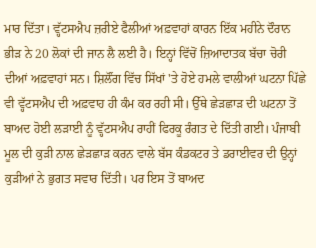ਮਾਰ ਦਿੱਤਾ। ਵ੍ਹੱਟਸਐਪ ਜ਼ਰੀਏ ਫੈਲੀਆਂ ਅਫ਼ਵਾਹਾਂ ਕਾਰਨ ਇੱਕ ਮਹੀਨੇ ਦੌਰਾਨ ਭੀੜ ਨੇ 20 ਲੋਕਾਂ ਦੀ ਜਾਨ ਲੈ ਲਈ ਹੈ। ਇਨ੍ਹਾਂ ਵਿੱਚੋਂ ਜ਼ਿਆਦਾਤਕ ਬੱਚਾ ਚੋਰੀ ਦੀਆਂ ਅਫ਼ਵਾਹਾਂ ਸਨ। ਸ਼ਿਲੌਂਗ ਵਿੱਚ ਸਿੱਖਾਂ 'ਤੇ ਹੋਏ ਹਮਲੇ ਵਾਲੀਆਂ ਘਟਨਾ ਪਿੱਛੇ ਵੀ ਵ੍ਹੱਟਸਐਪ ਦੀ ਅਫ਼ਵਾਹ ਹੀ ਕੰਮ ਕਰ ਰਹੀ ਸੀ। ਉੱਥੇ ਛੇੜਛਾੜ ਦੀ ਘਟਨਾ ਤੋਂ ਬਾਅਦ ਹੋਈ ਲੜਾਈ ਨੂੰ ਵ੍ਹੱਟਸਐਪ ਰਾਹੀਂ ਫਿਰਕੂ ਰੰਗਤ ਦੇ ਦਿੱਤੀ ਗਈ। ਪੰਜਾਬੀ ਮੂਲ ਦੀ ਕੁੜੀ ਨਾਲ ਛੇੜਛਾੜ ਕਰਨ ਵਾਲੇ ਬੱਸ ਕੰਡਕਟਰ ਤੇ ਡਰਾਈਵਰ ਦੀ ਉਨ੍ਹਾਂ ਕੁੜੀਆਂ ਨੇ ਭੁਗਤ ਸਵਾਰ ਦਿੱਤੀ। ਪਰ ਇਸ ਤੋਂ ਬਾਅਦ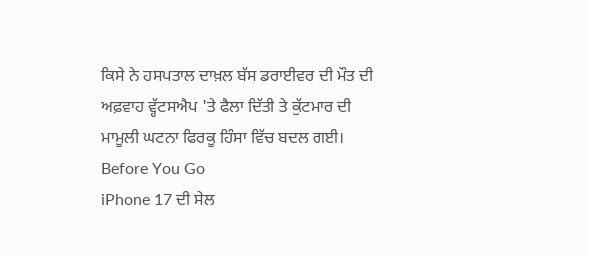ਕਿਸੇ ਨੇ ਹਸਪਤਾਲ ਦਾਖ਼ਲ ਬੱਸ ਡਰਾਈਵਰ ਦੀ ਮੌਤ ਦੀ ਅਫ਼ਵਾਹ ਵ੍ਹੱਟਸਐਪ 'ਤੇ ਫੈਲਾ ਦਿੱਤੀ ਤੇ ਕੁੱਟਮਾਰ ਦੀ ਮਾਮੂਲੀ ਘਟਨਾ ਫਿਰਕੂ ਹਿੰਸਾ ਵਿੱਚ ਬਦਲ ਗਈ।
Before You Go
iPhone 17 ਦੀ ਸੇਲ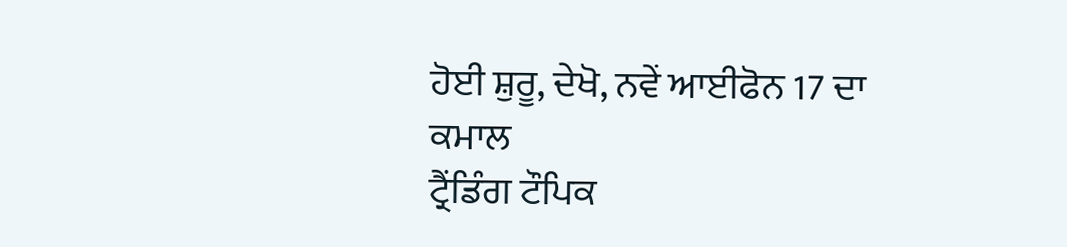ਹੋਈ ਸ਼ੁਰੂ, ਦੇਖੋ, ਨਵੇਂ ਆਈਫੋਨ 17 ਦਾ ਕਮਾਲ
ਟ੍ਰੈਂਡਿੰਗ ਟੌਪਿਕ